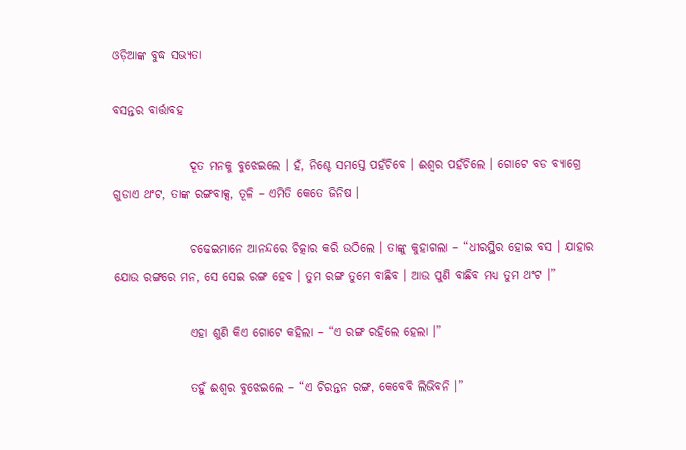ଓଡ଼ିଆଙ୍କ ବୁଦ୍ଧ ସଭ୍ୟତା

ବସନ୍ତର ବାର୍ତ୍ତାବହ

                ଦୂତ ମନକୁ ବୁଝେଇଲେ । ହଁ, ନିଶ୍ଚେ ସମସ୍ତେ ପହଁଚିବେ । ଈଶ୍ୱର ପହଁଚିଲେ । ଗୋଟେ ବଡ ବ୍ୟାଗ୍ରେ ଗୁଡାଏ ଥଂଟ, ତାଙ୍କ ରଙ୍ଗବାକ୍ସ, ତୂଳି – ଏମିତି କେତେ ଜିନିଷ ।

                ଚଢେଇମାନେ ଆନନ୍ଦରେ ଚିତ୍କାର କରି ଉଠିଲେ । ତାଙ୍କୁ କୁହାଗଲା – “ଧୀରସ୍ଥିର ହୋଇ ବସ । ଯାହାର ଯୋଉ ରଙ୍ଗରେ ମନ, ସେ ସେଇ ରଙ୍ଗ ହେବ । ତୁମ ରଙ୍ଗ ତୁମେ ବାଛିବ । ଆଉ ପୁଣି ବାଛିବ ମଧ୍ୟ ତୁମ ଥଂଟ ।”

                ଏହା ଶୁଣି କିଏ ଗୋଟେ କହିଲା – “ଏ ରଙ୍ଗ ରହିଲେ ହେଲା ।”

                ତହୁଁ ଈଶ୍ୱର ବୁଝେଇଲେ – “ଏ ଚିରନ୍ତନ ରଙ୍ଗ, କେବେବି ଲିଭିବନି ।”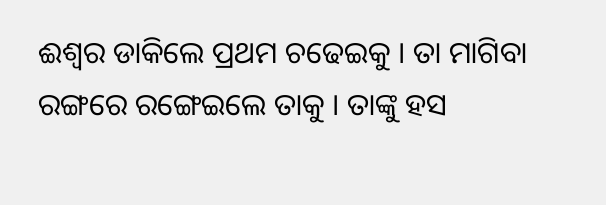ଈଶ୍ୱର ଡାକିଲେ ପ୍ରଥମ ଚଢେଇକୁ । ତା ମାଗିବା ରଙ୍ଗରେ ରଙ୍ଗେଇଲେ ତାକୁ । ତାଙ୍କୁ ହସ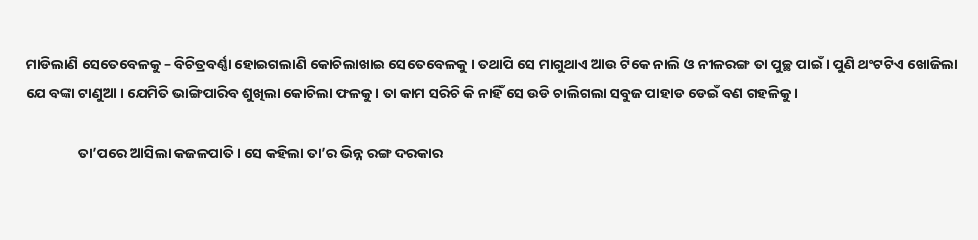ମାଡିଲାଣି ସେତେବେଳକୁ – ବିଚିତ୍ରବର୍ଣ୍ଣା ହୋଇଗଲାଣି କୋଚିଲାଖାଇ ସେତେବେଳକୁ । ତଥାପି ସେ ମାଗୁଥାଏ ଆଉ ଟିକେ ନାଲି ଓ ନୀଳରଙ୍ଗ ତା ପୁଚ୍ଛ ପାଇଁ । ପୁଣି ଥଂଟଟିଏ ଖୋଜିଲା ଯେ ବଙ୍କା ଟାଣୁଆ । ଯେମିତି ଭାଙ୍ଗିପାରିବ ଶୁଖିଲା କୋଚିଲା ଫଳକୁ । ତା କାମ ସରିଚି କି ନାହିଁ ସେ ଉଡି ଚାଲିଗଲା ସବୁଜ ପାହାଡ ଡେଇଁ ବଣ ଗହଳିକୁ ।

                ତା’ପରେ ଆସିଲା କଜଳପାତି । ସେ କହିଲା ତା’ର ଭିନ୍ନ ରଙ୍ଗ ଦରକାର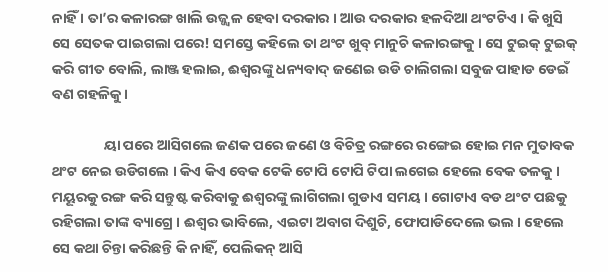ନାହିଁ । ତା’ର କଳାରଙ୍ଗ ଖାଲି ଉଜ୍ଜ୍ୱଳ ହେବା ଦରକାର । ଆଉ ଦରକାର ହଳଦିଆ ଥଂଟଟିଏ । କି ଖୁସି ସେ ସେତକ ପାଇଗଲା ପରେ! ସମସ୍ତେ କହିଲେ ତା ଥଂଟ ଖୁବ୍ ମାନୁଚି କଳାରଙ୍ଗକୁ । ସେ ଟୁଇକ୍ ଟୁଇକ୍ କରି ଗୀତ ବୋଲି, ଲାଞ୍ଜ ହଲାଇ, ଈଶ୍ୱରଙ୍କୁ ଧନ୍ୟବାଦ୍ ଜଣେଇ ଉଡି ଚାଲିଗଲା ସବୁଜ ପାହାଡ ଡେଇଁ ବଣ ଗହଳିକୁ ।

                ୟା ପରେ ଆସିଗଲେ ଜଣକ ପରେ ଜଣେ ଓ ବିଚିତ୍ର ରଙ୍ଗରେ ରଙ୍ଗେଇ ହୋଇ ମନ ମୁତାବକ ଥଂଟ ନେଇ ଉଡିଗଲେ । କିଏ କିଏ ବେକ ଟେକି ଟୋପି ଟୋପି ଟିପା ଲଗେଇ ହେଲେ ବେକ ତଳକୁ । ମୟୂରକୁ ରଙ୍ଗ କରି ସନ୍ତୁଷ୍ଟ କରିବାକୁ ଈଶ୍ୱରଙ୍କୁ ଲାଗିଗଲା ଗୁଡାଏ ସମୟ । ଗୋଟାଏ ବଡ ଥଂଟ ପଛକୁ ରହିଗଲା ତାଙ୍କ ବ୍ୟାଗ୍ରେ । ଈଶ୍ୱର ଭାବିଲେ, ଏଇଟା ଅବାଗ ଦିଶୁଚି, ଫୋପାଡିଦେଲେ ଭଲ । ହେଲେ ସେ କଥା ଚିନ୍ତା କରିଛନ୍ତି କି ନାହିଁ, ପେଲିକନ୍ ଆସି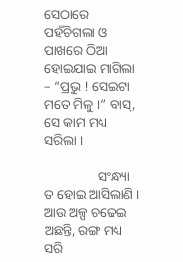ସେଠାରେ ପହଁଚିଗଲା ଓ ପାଖରେ ଠିଆ ହୋଇଯାଇ ମାଗିଲା – “ପ୍ରଭୁ ! ସେଇଟା ମତେ ମିଳୁ ।” ବାସ୍, ସେ କାମ ମଧ୍ୟ ସରିଲା ।

                ସଂନ୍ଧ୍ୟା ତ ହୋଇ ଆସିଲାଣି । ଆଉ ଅଳ୍ପ ଚଢେଇ ଅଛନ୍ତି, ରଙ୍ଗ ମଧ୍ୟ ସରି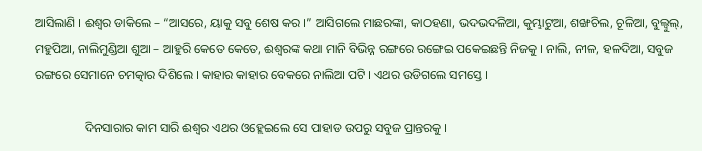ଆସିଲାଣି । ଈଶ୍ୱର ଡାକିଲେ – “ଆସରେ, ୟାକୁ ସବୁ ଶେଷ କର ।” ଆସିଗଲେ ମାଛରଙ୍କା, କାଠହଣା, ଭଦଭଦଳିଆ, କୁମ୍ଭାଟୁଆ, ଶଙ୍ଖଚିଲ, ଚୂଳିଆ, ବୁଲ୍ବୁଲ୍, ମହୁପିଆ, ନାଲିମୁଣ୍ଡିଆ ଶୁଆ – ଆହୁରି କେତେ କେତେ, ଈଶ୍ୱରଙ୍କ କଥା ମାନି ବିଭିନ୍ନ ରଙ୍ଗରେ ରଙ୍ଗେଇ ପକେଇଛନ୍ତି ନିଜକୁ । ନାଲି, ନୀଳ, ହଳଦିଆ, ସବୁଜ ରଙ୍ଗରେ ସେମାନେ ଚମତ୍କାର ଦିଶିଲେ । କାହାର କାହାର ବେକରେ ନାଲିଆ ପଟି । ଏଥର ଉଡିଗଲେ ସମସ୍ତେ ।

                ଦିନସାରାର କାମ ସାରି ଈଶ୍ୱର ଏଥର ଓହ୍ଲେଇଲେ ସେ ପାହାଡ ଉପରୁ ସବୁଜ ପ୍ରାନ୍ତରକୁ ।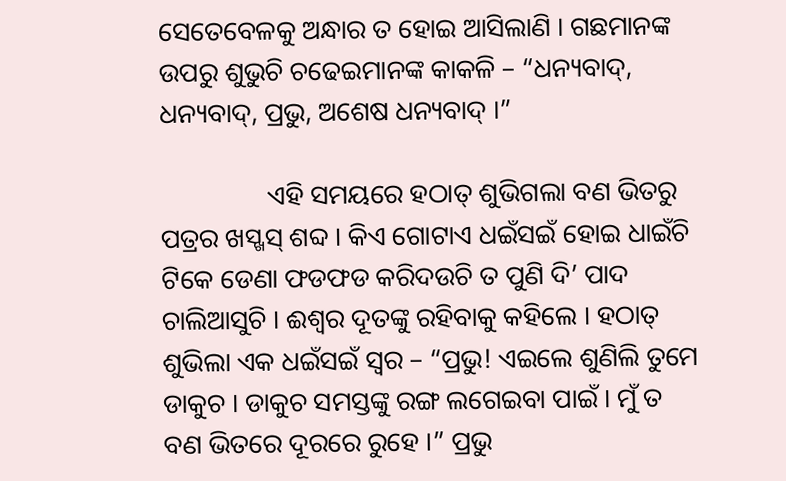ସେତେବେଳକୁ ଅନ୍ଧାର ତ ହୋଇ ଆସିଲାଣି । ଗଛମାନଙ୍କ ଉପରୁ ଶୁଭୁଚି ଚଢେଇମାନଙ୍କ କାକଳି – “ଧନ୍ୟବାଦ୍, ଧନ୍ୟବାଦ୍, ପ୍ରଭୁ, ଅଶେଷ ଧନ୍ୟବାଦ୍ ।”

                ଏହି ସମୟରେ ହଠାତ୍ ଶୁଭିଗଲା ବଣ ଭିତରୁ ପତ୍ରର ଖସ୍ଖସ୍ ଶବ୍ଦ । କିଏ ଗୋଟାଏ ଧଇଁସଇଁ ହୋଇ ଧାଇଁଚି ଟିକେ ଡେଣା ଫଡଫଡ କରିଦଉଚି ତ ପୁଣି ଦି’ ପାଦ ଚାଲିଆସୁଚି । ଈଶ୍ୱର ଦୂତଙ୍କୁ ରହିବାକୁ କହିଲେ । ହଠାତ୍ ଶୁଭିଲା ଏକ ଧଇଁସଇଁ ସ୍ୱର – “ପ୍ରଭୁ! ଏଇଲେ ଶୁଣିଲି ତୁମେ ଡାକୁଚ । ଡାକୁଚ ସମସ୍ତଙ୍କୁ ରଙ୍ଗ ଲଗେଇବା ପାଇଁ । ମୁଁ ତ ବଣ ଭିତରେ ଦୂରରେ ରୁହେ ।” ପ୍ରଭୁ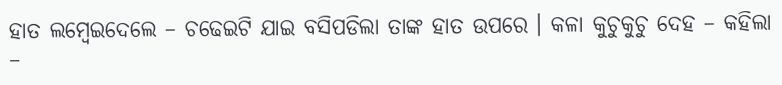ହାତ ଲମ୍ବେଇଦେଲେ – ଚଢେଇଟି ଯାଇ ବସିପଡିଲା ତାଙ୍କ ହାତ ଉପରେ । କଳା କୁଚୁକୁଚୁ ଦେହ – କହିଲା –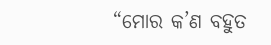“ମୋର କ’ଣ ବହୁତ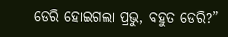ଡେରି ହୋଇଗଲା ପ୍ରଭୁ, ବହୁତ ଡେରି?”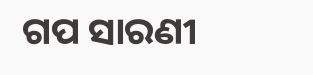ଗପ ସାରଣୀ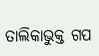ତାଲିକାଭୁକ୍ତ ଗପ